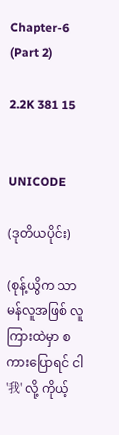Chapter-6 (Part 2)

2.2K 381 15


UNICODE

(ဒုတိယပိုင်း)

(စုန့်ယွိက သာမန်လူအဖြစ် လူကြားထဲမှာ စကားပြောရင် ငါ '我' လို့ ကိုယ့်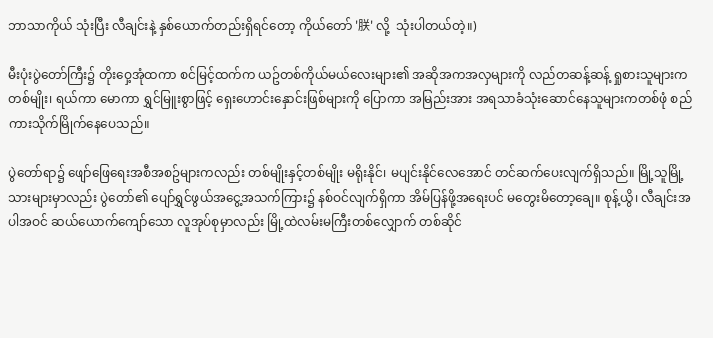ဘာသာကိုယ် သုံးပြီး လီချင်းနဲ့ နှစ်ယောက်တည်းရှိရင်တော့ ကိုယ်တော် '朕' လို့  သုံးပါတယ်တဲ့။)

မီးပုံးပွဲတော်ကြီး၌ တိုးဝှေ့အုံထကာ စင်မြင့်ထက်က ယဥ်တစ်ကိုယ်မယ်လေးများ၏ အဆိုအကအလှများကို လည်တဆန့်ဆန့် ရှုစားသူများကတစ်မျိုး၊ ရယ်ကာ မောကာ ရွှင်မြူးစွာဖြင့် ရှေးဟောင်းနှောင်းဖြစ်များကို ပြောကာ အမြည်းအား အရသာခံသုံးဆောင်နေသူများကတစ်ဖုံ စည်ကားသိုက်မြိုက်နေပေသည်။

ပွဲတော်ရာ၌ ဖျော်ဖြေရေးအစီအစဥ်များကလည်း တစ်မျိုးနှင့်တစ်မျိုး မရိုးနိုင်၊ မပျင်းနိုင်လေအောင် တင်ဆက်ပေးလျက်ရှိသည်။ မြို့သူမြို့သားများမှာလည်း ပွဲတော်၏ ပျော်ရွှင်ဖွယ်အငွေ့အသက်ကြား၌ နစ်ဝင်လျက်ရှိကာ အိမ်ပြန်ဖို့အရေးပင် မတွေးမိတော့ချေ။ စုန့်ယွိ၊ လီချင်းအပါအဝင် ဆယ်ယောက်ကျော်သော လူအုပ်စုမှာလည်း မြို့ထဲလမ်းမကြီးတစ်လျှောက် တစ်ဆိုင်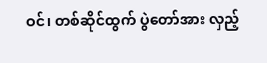ဝင်၊ တစ်ဆိုင်ထွက် ပွဲတော်အား လှည့်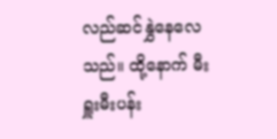လည်ဆင်နွှဲနေလေသည်။ ထို့နောက် မီးရှူးမီးပန်း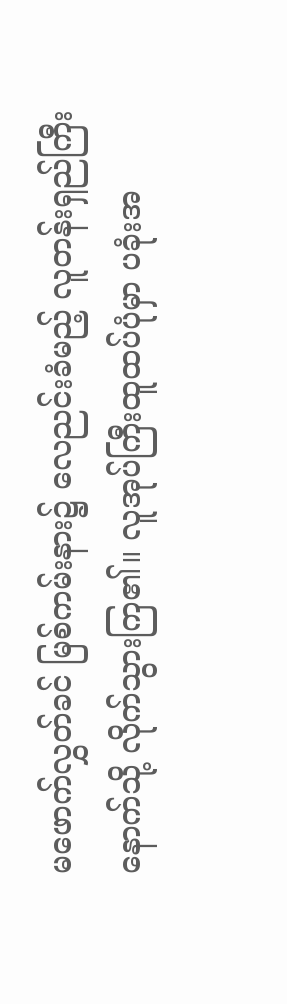မဖောက်လွှတ်ခင် မြစ်ကမ်းနား၌ လေညင်းခံမည့် လူတန်းရှည်ကြီးနောက်သို့ လိုက်သွားကြ၏။ လူအုပ်ကြီးထူထပ်ပုံမှာ ပခုံးအ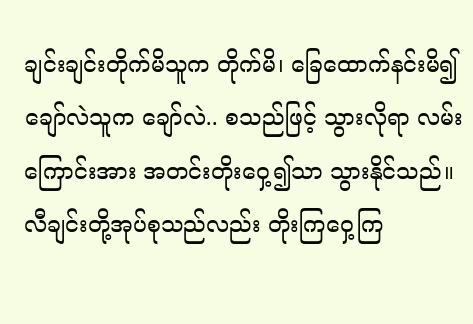ချင်းချင်းတိုက်မိသူက တိုက်မိ၊ ခြေထောက်နင်းမိ၍ ချော်လဲသူက ချော်လဲ.. စသည်ဖြင့် သွားလိုရာ လမ်းကြောင်းအား အတင်းတိုးဝှေ့၍သာ သွားနိုင်သည်။ လီချင်းတို့အုပ်စုသည်လည်း တိုးကြဝှေ့ကြ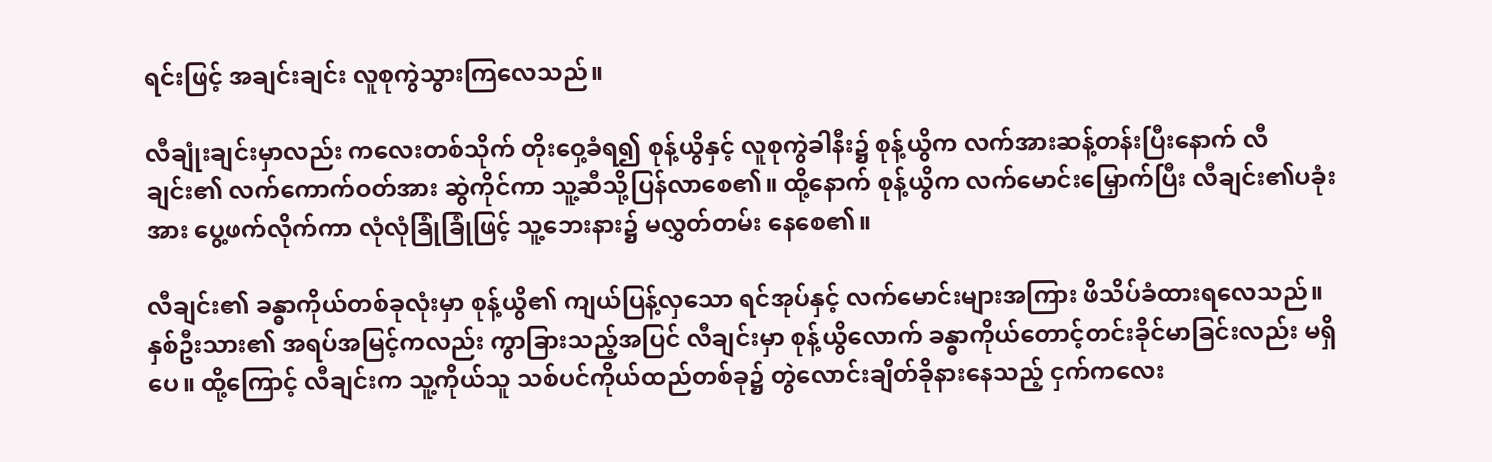ရင်းဖြင့် အချင်းချင်း လူစုကွဲသွားကြလေသည်။

လီချုံးချင်းမှာလည်း ကလေးတစ်သိုက် တိုးဝှေ့ခံရ၍ စုန့်ယွိနှင့် လူစုကွဲခါနီး၌ စုန့်ယွိက လက်အားဆန့်တန်းပြီးနောက် လီချင်း၏ လက်ကောက်ဝတ်အား ဆွဲကိုင်ကာ သူ့ဆီသို့ပြန်လာစေ၏။ ထို့နောက် စုန့်ယွိက လက်မောင်းမြှောက်ပြီး လီချင်း၏ပခုံးအား ပွေ့ဖက်လိုက်ကာ လုံလုံခြုံခြုံဖြင့် သူ့ဘေးနား၌ မလွှတ်တမ်း နေစေ၏။

လီချင်း၏ ခန္ဓာကိုယ်တစ်ခုလုံးမှာ စုန့်ယွိ၏ ကျယ်ပြန့်လှသော ရင်အုပ်နှင့် လက်မောင်းများအကြား ဖိသိပ်ခံထားရလေသည်။ နှစ်ဦးသား၏ အရပ်အမြင့်ကလည်း ကွာခြားသည့်အပြင် လီချင်းမှာ စုန့်ယွိလောက် ခန္ဓာကိုယ်တောင့်တင်းခိုင်မာခြင်းလည်း မရှိပေ။ ထို့ကြောင့် လီချင်းက သူ့ကိုယ်သူ သစ်ပင်ကိုယ်ထည်တစ်ခု၌ တွဲလောင်းချိတ်ခိုနားနေသည့် ငှက်ကလေး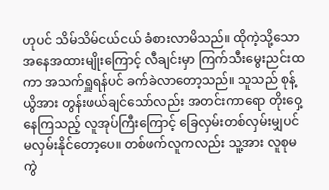ဟုပင် သိမ်သိမ်ငယ်ငယ် ခံစားလာမိသည်။ ထိုကဲ့သို့သော အနေအထားမျိုးကြောင့် လီချင်းမှာ ကြက်သီးမွေးညင်းထကာ အသက်ရှူရန်ပင် ခက်ခဲလာတော့သည်။ သူသည် စုန့်ယွိအား တွန်းဖယ်ချင်သော်လည်း အတင်းကာရော တိုးဝှေ့နေကြသည့် လူအုပ်ကြီးကြောင့် ခြေလှမ်းတစ်လှမ်းမျှပင် မလှမ်းနိုင်တော့ပေ။ တစ်ဖက်လူကလည်း သူ့အား လူစုမကွဲ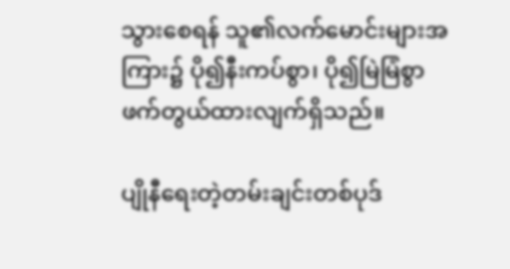သွားစေရန် သူ၏လက်မောင်းများအကြား၌ ပို၍နီးကပ်စွာ၊ ပို၍မြဲမြံစွာ ဖက်တွယ်ထားလျက်ရှိသည်။

ပျိုနီရေးတဲ့တမ်းချင်းတစ်ပုဒ်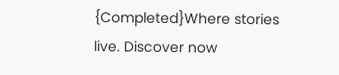{Completed}Where stories live. Discover now